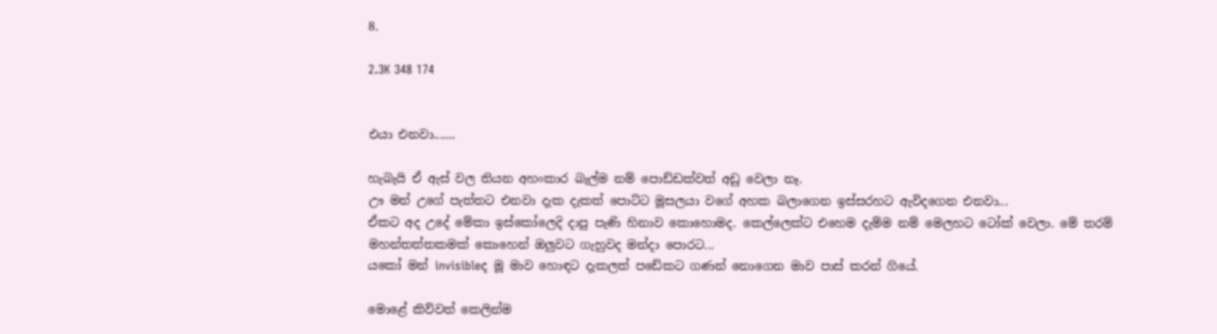8.

2.3K 348 174


එයා එනවා.......

හැබැයි ඒ ඇස් වල තියන අහංකාර බැල්ම නම් පොඩ්ඩක්වත් අඩු වෙලා නෑ.
ඌ මන් උගේ පැත්තට එනවා දැක දැකත් පොට්ට මූසලයා වගේ අහක බලාගෙන ඉස්සරහට ඇවිදගෙන එනවා...
ඒකට අද උදේ මේකා ඉස්කෝලෙදි දාපු පැණි හිනාව කොහොමද. කෙල්ලෙක්ට එහෙම දැම්ම නම් මෙලහට ටෝක් වෙලා. මේ තරම් මහන්තත්තකමක් කොහෙන් ඔලුවට ගැහුවද මන්දා පොරට...
යකෝ මන් invisibleද මූ මාව හොඳට දැකලත් පඩේකට ගණන් නොගෙන මාව පාස් කරන් ගියේ.

මොළේ කිව්වත් කෙලින්ම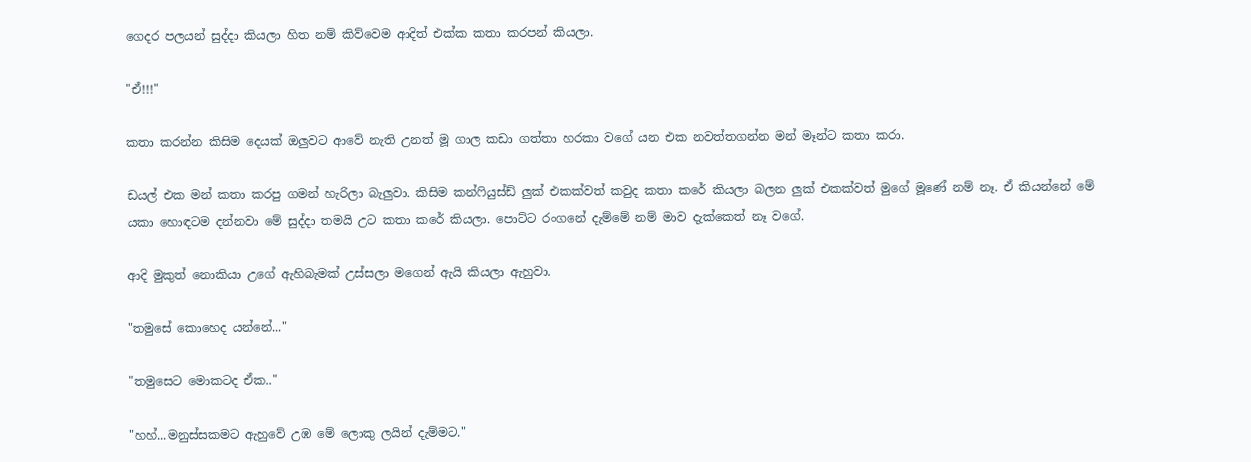ගෙදර පලයන් සුද්දා කියලා හිත නම් කිව්වෙම ආදිත් එක්ක කතා කරපන් කියලා.

"ඒ!!!"

කතා කරන්න කිසිම දෙයක් ඔලුවට ආවේ නැති උනත් මූ ගාල කඩා ගත්තා හරකා වගේ යන එක නවත්තගන්න මන් මෑන්ට කතා කරා.

ඩයල් එක මන් කතා කරපු ගමන් හැරිලා බැලුවා. කිසිම කන්ෆියුස්ඩ් ලුක් එකක්වත් කවුද කතා කරේ කියලා බලන ලුක් එකක්වත් මුගේ මූණේ නම් නෑ. ඒ කියන්නේ මේ යකා හොඳටම දන්නවා මේ සුද්දා තමයි උට කතා කරේ කියලා. පොට්ට රංගනේ දැම්මේ නම් මාව දැක්කෙත් නෑ වගේ.

ආදි මුකුත් නොකියා උගේ ඇහිබැමක් උස්සලා මගෙන් ඇයි කියලා ඇහුවා.

"තමුසේ කොහෙද යන්නේ..."

"තමුසෙට මොකටද ඒක.."

"හහ්...මනුස්සකමට ඇහුවේ උඹ මේ ලොකු ලයින් දැම්මට."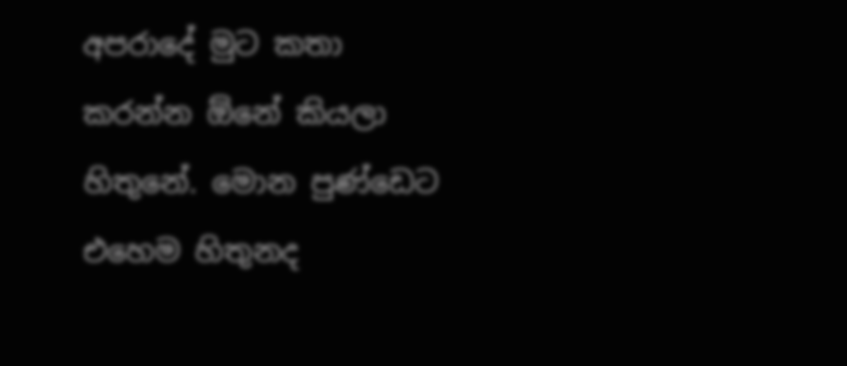අපරාදේ මුට කතා කරන්න ඕනේ කියලා හිතුනේ. මොන පුණ්ඩෙට එහෙම හිතුනද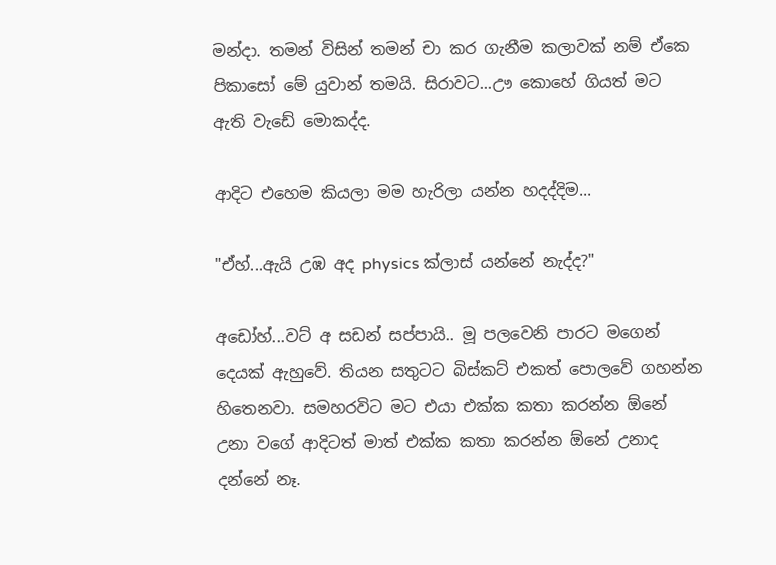මන්දා. තමන් විසින් තමන් චා කර ගැනීම කලාවක් නම් ඒකෙ පිකාසෝ මේ යුවාන් තමයි. සිරාවට...ඌ කොහේ ගියත් මට ඇති වැඩේ මොකද්ද.

ආදිට එහෙම කියලා මම හැරිලා යන්න හදද්දිම...

"ඒහ්...ඇයි උඹ අද physics ක්ලාස් යන්නේ නැද්ද?"

අඩෝහ්...වට් අ සඩන් සප්පායි.. මූ පලවෙනි පාරට මගෙන් දෙයක් ඇහුවේ. තියන සතුටට බිස්කට් එකත් පොලවේ ගහන්න හිතෙනවා. සමහරවිට මට එයා එක්ක කතා කරන්න ඕනේ උනා වගේ ආදිටත් මාත් එක්ක කතා කරන්න ඕනේ උනාද දන්නේ නෑ.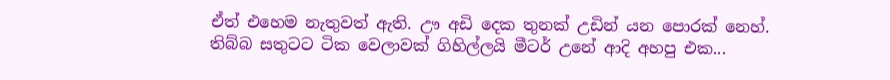ඒත් එහෙම නැතුවත් ඇති. ඌ අඩි දෙක තුනක් උඩින් යන පොරක් නෙහ්.
තිබ්බ සතුටට ටික වෙලාවක් ගිහිල්ලයි මීටර් උනේ ආදි අහපු එක...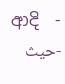-  ආදි  -حيث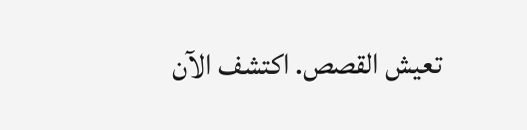تعيش القصص. اكتشف الآن